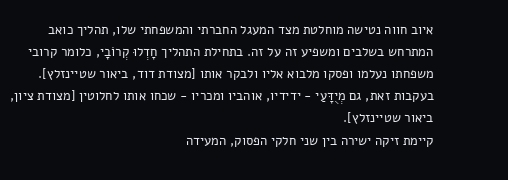איוב חווה נטישה מוחלטת מצד המעגל החברתי והמשפחתי שלו, תהליך כואב המתרחש בשלבים ומשפיע זה על זה. בתחילת התהליך חָדְלוּ קְרוֹבָי, כלומר קרובי משפחתו נעלמו ופסקו מלבוא אליו ולבקר אותו [מצודת דוד, ביאור שטיינזלץ]. בעקבות זאת, גם מְיֻדָּעַי - ידידיו, אוהביו ומכריו - שכחו אותו לחלוטין [מצודת ציון, ביאור שטיינזלץ].
קיימת זיקה ישירה בין שני חלקי הפסוק, המעידה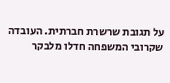על תגובת שרשרת חברתית. העובדה שקרובי המשפחה חדלו מלבקר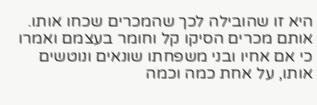היא זו שהובילה לכך שהמכרים שכחו אותו. אותם מכרים הסיקו קל וחומר בעצמם ואמרו כי אם אחיו ובני משפחתו שונאים ונוטשים אותו, על אחת כמה וכמה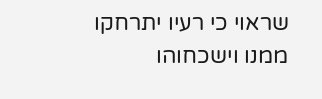שראוי כי רעיו יתרחקו ממנו וישכחוהו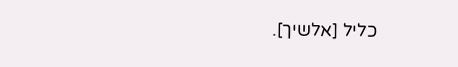כליל [אלשיך].